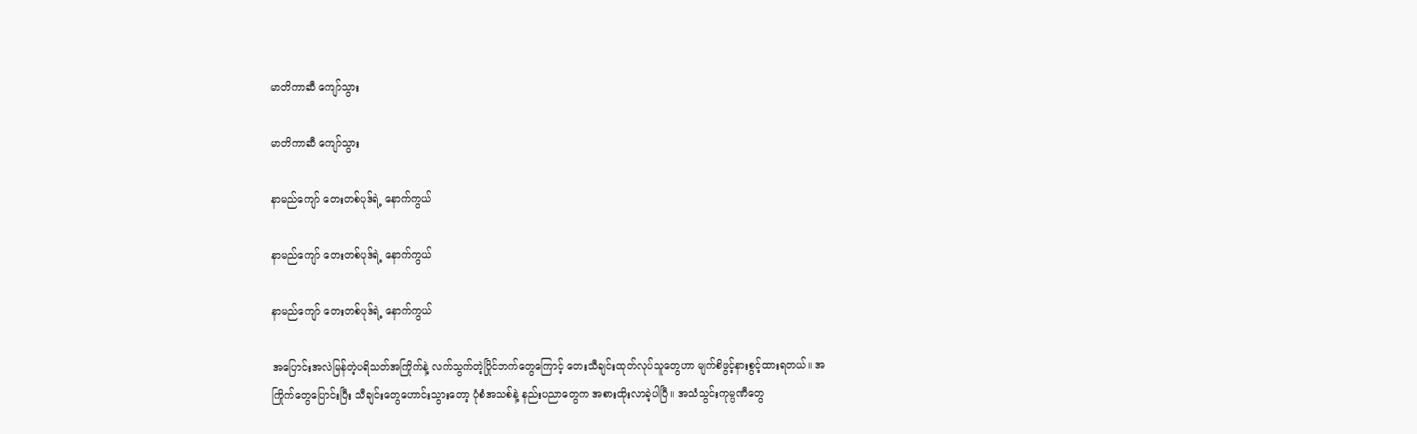မာတိကာဆီ ကျော်သွား

မာတိကာဆီ ကျော်သွား

နာမည်ကျော် တေးတစ်ပုဒ်ရဲ့ နောက်ကွယ်

နာမည်ကျော် တေးတစ်ပုဒ်ရဲ့ နောက်ကွယ်

နာမည်ကျော် တေးတစ်ပုဒ်ရဲ့ နောက်ကွယ်

အပြောင်းအလဲမြန်တဲ့ပရိသတ်အကြိုက်နဲ့ လက်သွက်တဲ့ပြိုင်ဘက်တွေကြောင့် တေးသီချင်းထုတ်လုပ်သူတွေဟာ မျက်စိဖွင့်နားစွင့်ထားရတယ်။ အကြိုက်တွေပြောင်းပြီး သီချင်းတွေဟောင်းသွားတော့ ပုံစံအသစ်နဲ့ နည်းပညာတွေက အစားထိုးလာခဲ့ပါပြီ။ အသံသွင်းကုမ္ပဏီတွေ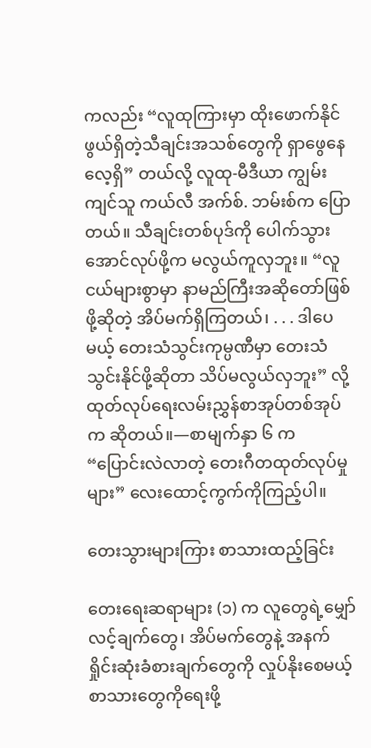ကလည်း “လူထုကြားမှာ ထိုးဖောက်နိုင်ဖွယ်ရှိတဲ့သီချင်းအသစ်တွေကို ရှာဖွေနေလေ့ရှိ” တယ်လို့ လူထု-မီဒီယာ ကျွမ်းကျင်သူ ကယ်လီ အက်စ်. ဘမ်းစ်က ပြောတယ်။ သီချင်းတစ်ပုဒ်ကို ပေါက်သွားအောင်လုပ်ဖို့က မလွယ်ကူလှဘူး။ “လူငယ်များစွာမှာ နာမည်ကြီးအဆိုတော်ဖြစ်ဖို့ဆိုတဲ့ အိပ်မက်ရှိကြတယ်၊ . . . ဒါပေမယ့် တေးသံသွင်းကုမ္ပဏီမှာ တေးသံသွင်းနိုင်ဖို့ဆိုတာ သိပ်မလွယ်လှဘူး” လို့ ထုတ်လုပ်ရေးလမ်းညွှန်စာအုပ်တစ်အုပ်က ဆိုတယ်။—စာမျက်နှာ ၆ က “ပြောင်းလဲလာတဲ့ တေးဂီတထုတ်လုပ်မှုများ” လေးထောင့်ကွက်ကိုကြည့်ပါ။

တေးသွားများကြား စာသားထည့်ခြင်း

တေးရေးဆရာများ (၁) က လူတွေရဲ့မျှော်လင့်ချက်တွေ၊ အိပ်မက်တွေနဲ့ အနက်ရှိုင်းဆုံးခံစားချက်တွေကို လှုပ်နိုးစေမယ့်စာသားတွေကိုရေးဖို့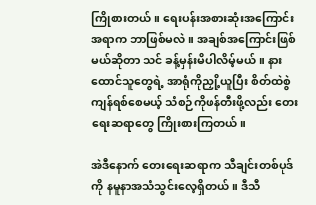ကြိုစားတယ်။ ရေးပန်းအစားဆုံးအကြောင်းအရာက ဘာဖြစ်မလဲ။ အချစ်အကြောင်းဖြစ်မယ်ဆိုတာ သင် ခန့်မှန်းမိပါလိမ့်မယ်။ နားထောင်သူတွေရဲ့ အာရုံကိုညှို့ယူပြီး စိတ်ထဲစွဲကျန်ရစ်စေမယ့် သံစဉ်ကိုဖန်တီးဖို့လည်း တေးရေးဆရာတွေ ကြိုးစားကြတယ်။

အဲဒီနောက် တေးရေးဆရာက သီချင်းတစ်ပုဒ်ကို နမူနာအသံသွင်းလေ့ရှိတယ်။ ဒီသီ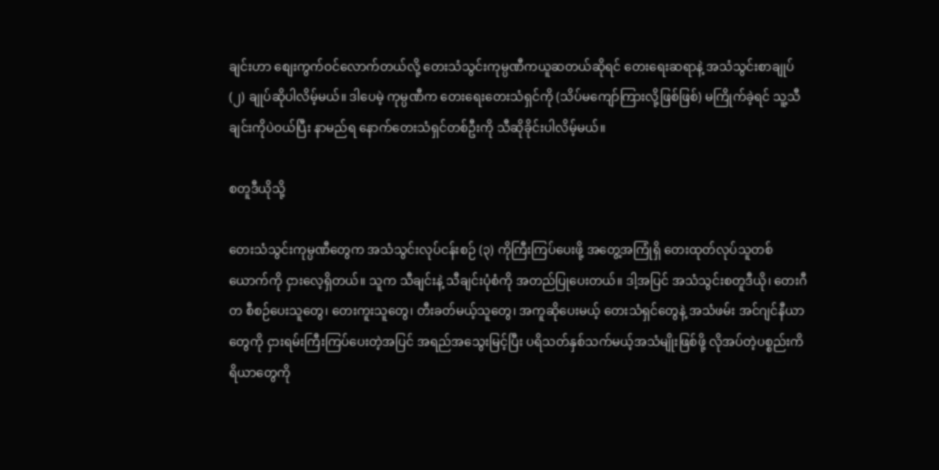ချင်းဟာ စျေးကွက်ဝင်လောက်တယ်လို့ တေးသံသွင်းကုမ္ပဏီကယူဆတယ်ဆိုရင် တေးရေးဆရာနဲ့ အသံသွင်းစာချုပ် (၂) ချုပ်ဆိုပါလိမ့်မယ်။ ဒါပေမဲ့ ကုမ္ပဏီက တေးရေးတေးသံရှင်ကို (သိပ်မကျော်ကြားလို့ဖြစ်ဖြစ်) မကြိုက်ခဲ့ရင် သူ့သီချင်းကိုပဲဝယ်ပြီး နာမည်ရ နောက်တေးသံရှင်တစ်ဦးကို သီဆိုခိုင်းပါလိမ့်မယ်။

စတူဒီယိုသို့

တေးသံသွင်းကုမ္ပဏီတွေက အသံသွင်းလုပ်ငန်းစဉ် (၃) ကိုကြီးကြပ်ပေးဖို့ အတွေ့အကြုံရှိ တေးထုတ်လုပ်သူတစ်ယောက်ကို ငှားလေ့ရှိတယ်။ သူက သီချင်းနဲ့ သီချင်းပုံစံကို အတည်ပြုပေးတယ်။ ဒါ့အပြင် အသံသွင်းစတူဒီယို၊ တေးဂီတ စီစဉ်ပေးသူတွေ၊ တေးကူးသူတွေ၊ တီးခတ်မယ့်သူတွေ၊ အကူဆိုပေးမယ့် တေးသံရှင်တွေနဲ့ အသံဖမ်း အင်ဂျင်နီယာတွေကို ငှားရမ်းကြီးကြပ်ပေးတဲ့အပြင် အရည်အသွေးမြင့်ပြီး ပရိသတ်နှစ်သက်မယ့်အသံမျိုးဖြစ်ဖို့ လိုအပ်တဲ့ပစ္စည်းကိရိယာတွေကို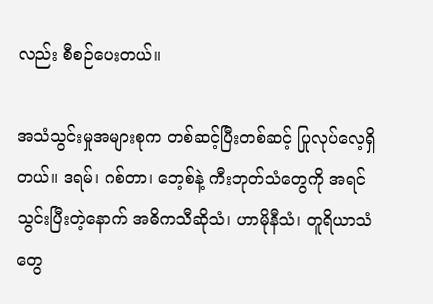လည်း စီစဉ်ပေးတယ်။

အသံသွင်းမှုအများစုက တစ်ဆင့်ပြီးတစ်ဆင့် ပြုလုပ်လေ့ရှိတယ်။ ဒရမ်၊ ဂစ်တာ၊ ဘေ့စ်နဲ့ ကီးဘုတ်သံတွေကို အရင်သွင်းပြီးတဲ့နောက် အဓိကသီဆိုသံ၊ ဟာမိုနီသံ၊ တူရိယာသံတွေ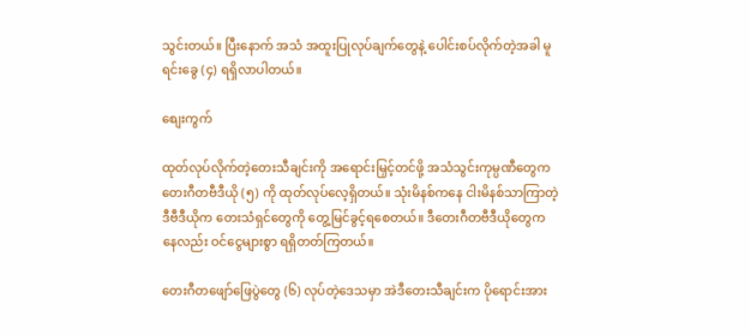သွင်းတယ်။ ပြီးနောက် အသံ အထူးပြုလုပ်ချက်တွေနဲ့ ပေါင်းစပ်လိုက်တဲ့အခါ မူရင်းခွေ (၄) ရရှိလာပါတယ်။

စျေးကွက်

ထုတ်လုပ်လိုက်တဲ့တေးသီချင်းကို အရောင်းမြှင့်တင်ဖို့ အသံသွင်းကုမ္ပဏီတွေက တေးဂီတဗီဒီယို (၅) ကို ထုတ်လုပ်လေ့ရှိတယ်။ သုံးမိနစ်ကနေ ငါးမိနစ်သာကြာတဲ့ ဒီဗီဒီယိုက တေးသံရှင်တွေကို တွေ့မြင်ခွင့်ရစေတယ်။ ဒီတေးဂီတဗီဒီယိုတွေကနေလည်း ဝင်ငွေများစွာ ရရှိတတ်ကြတယ်။

တေးဂီတဖျော်ဖြေပွဲတွေ (၆) လုပ်တဲ့ဒေသမှာ အဲဒီတေးသီချင်းက ပိုရောင်းအား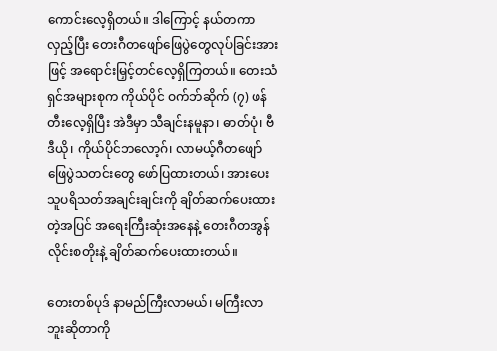ကောင်းလေ့ရှိတယ်။ ဒါကြောင့် နယ်တကာလှည့်ပြီး တေးဂီတဖျော်ဖြေပွဲတွေလုပ်ခြင်းအားဖြင့် အရောင်းမြှင့်တင်လေ့ရှိကြတယ်။ တေးသံရှင်အများစုက ကိုယ်ပိုင် ဝက်ဘ်ဆိုက် (၇) ဖန်တီးလေ့ရှိပြီး အဲဒီမှာ သီချင်းနမူနာ၊ ဓာတ်ပုံ၊ ဗီဒီယို၊ ကိုယ်ပိုင်ဘလော့ဂ်၊ လာမယ့်ဂီတဖျော်ဖြေပွဲသတင်းတွေ ဖော်ပြထားတယ်၊ အားပေးသူပရိသတ်အချင်းချင်းကို ချိတ်ဆက်ပေးထားတဲ့အပြင် အရေးကြီးဆုံးအနေနဲ့ တေးဂီတအွန်လိုင်းစတိုးနဲ့ ချိတ်ဆက်ပေးထားတယ်။

တေးတစ်ပုဒ် နာမည်ကြီးလာမယ်၊ မကြီးလာဘူးဆိုတာကို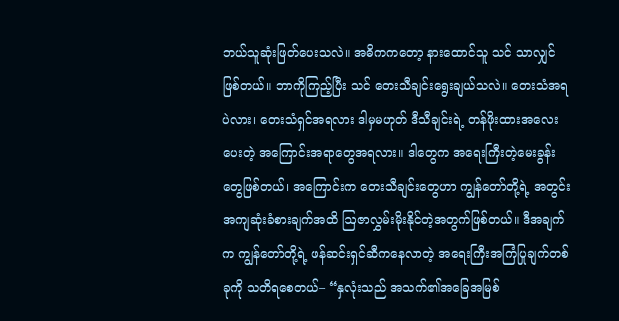ဘယ်သူဆုံးဖြတ်ပေးသလဲ။ အဓိကကတော့ နားထောင်သူ သင် သာလျှင်ဖြစ်တယ်။ ဘာကိုကြည့်ပြီး သင် တေးသီချင်းရွေးချယ်သလဲ။ တေးသံအရပဲလား၊ တေးသံရှင်အရလား ဒါမှမဟုတ် ဒီသီချင်းရဲ့ တန်ဖိုးထားအလေးပေးတဲ့ အကြောင်းအရာတွေအရလား။ ဒါတွေက အရေးကြီးတဲ့မေးခွန်းတွေဖြစ်တယ်၊ အကြောင်းက တေးသီချင်းတွေဟာ ကျွန်တော်တို့ရဲ့ အတွင်းအကျဆုံးခံစားချက်အထိ ဩဇာလွှမ်းမိုးနိုင်တဲ့အတွက်ဖြစ်တယ်။ ဒီအချက်က ကျွန်တော်တို့ရဲ့ ဖန်ဆင်းရှင်ဆီကနေလာတဲ့ အရေးကြီးအကြံပြုချက်တစ်ခုကို သတိရစေတယ်– “နှလုံးသည် အသက်၏အခြေအမြစ်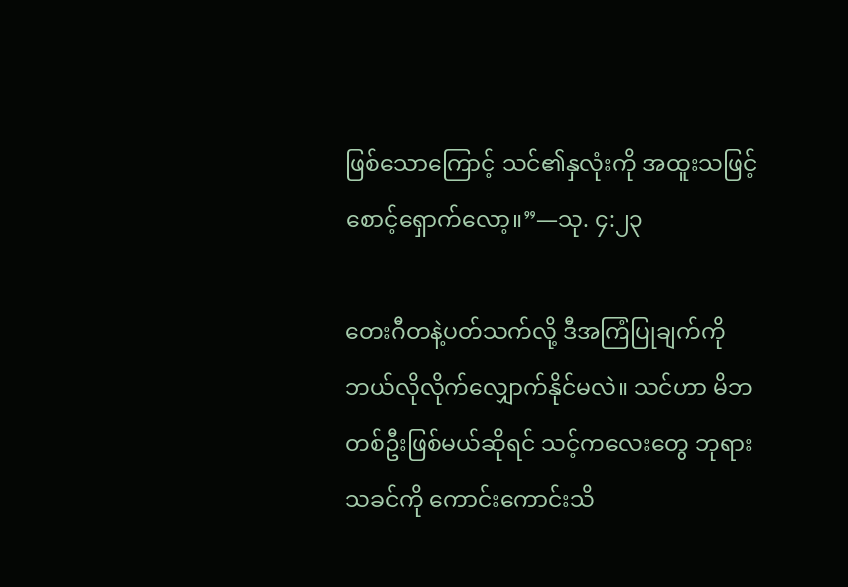ဖြစ်သောကြောင့် သင်၏နှလုံးကို အထူးသဖြင့်စောင့်ရှောက်လော့။”—သု. ၄:၂၃

တေးဂီတနဲ့ပတ်သက်လို့ ဒီအကြံပြုချက်ကို ဘယ်လိုလိုက်လျှောက်နိုင်မလဲ။ သင်ဟာ မိဘတစ်ဦးဖြစ်မယ်ဆိုရင် သင့်ကလေးတွေ ဘုရားသခင်ကို ကောင်းကောင်းသိ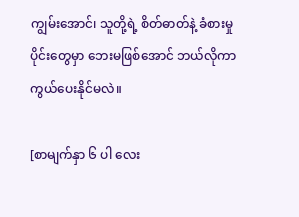ကျွမ်းအောင်၊ သူတို့ရဲ့ စိတ်ဓာတ်နဲ့ ခံစားမှုပိုင်းတွေမှာ ဘေးမဖြစ်အောင် ဘယ်လိုကာကွယ်ပေးနိုင်မလဲ။

[စာမျက်နှာ ၆ ပါ လေး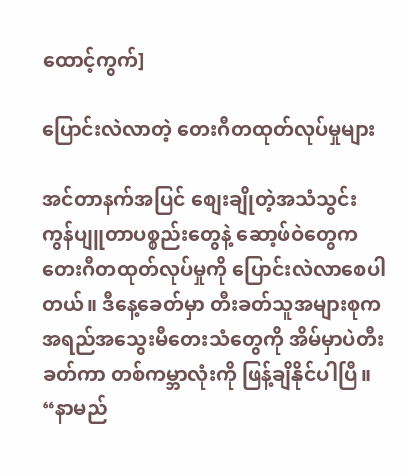ထောင့်ကွက်]

ပြောင်းလဲလာတဲ့ တေးဂီတထုတ်လုပ်မှုများ

အင်တာနက်အပြင် စျေးချိုတဲ့အသံသွင်း ကွန်ပျူတာပစ္စည်းတွေနဲ့ ဆော့ဖ်ဝဲတွေက တေးဂီတထုတ်လုပ်မှုကို ပြောင်းလဲလာစေပါတယ်။ ဒီနေ့ခေတ်မှာ တီးခတ်သူအများစုက အရည်အသွေးမီတေးသံတွေကို အိမ်မှာပဲတီးခတ်ကာ တစ်ကမ္ဘာလုံးကို ဖြန့်ချိနိုင်ပါပြီ။ “နာမည်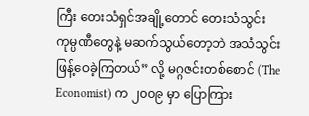ကြီး တေးသံရှင်အချို့တောင် တေးသံသွင်း ကုမ္ပဏီတွေနဲ့ မဆက်သွယ်တော့ဘဲ အသံသွင်းဖြန့်ဝေခဲ့ကြတယ်” လို့ မဂ္ဂဇင်းတစ်စောင် (The Economist) က ၂၀၀၉ မှာ ပြောကြား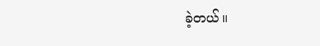ခဲ့တယ်။